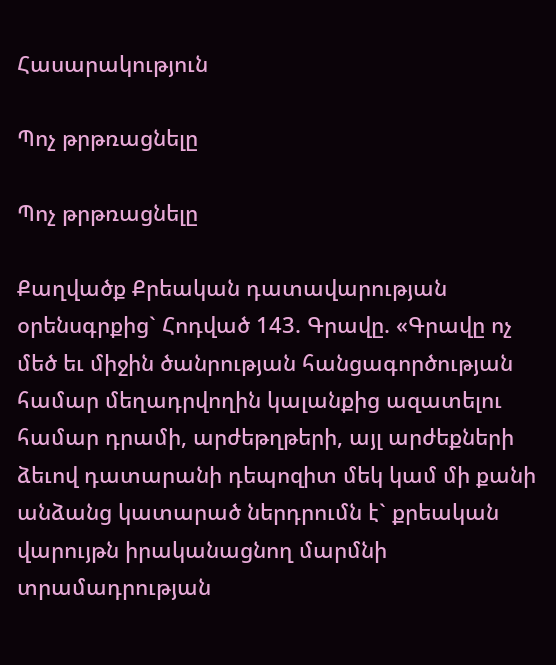Հասարակություն

Պոչ թրթռացնելը

Պոչ թրթռացնելը

Քաղվածք Քրեական դատավարության օրենսգրքից` Հոդված 143. Գրավը. «Գրավը ոչ մեծ եւ միջին ծանրության հանցագործության համար մեղադրվողին կալանքից ազատելու համար դրամի, արժեթղթերի, այլ արժեքների ձեւով դատարանի դեպոզիտ մեկ կամ մի քանի անձանց կատարած ներդրումն է` քրեական վարույթն իրականացնող մարմնի տրամադրության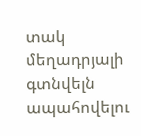տակ մեղադրյալի գտնվելն ապահովելու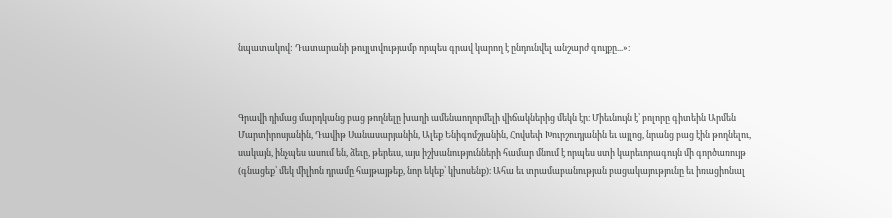նպատակով: Դատարանի թույլտվությամբ որպես գրավ կարող է ընդունվել անշարժ գույքը...»։



Գրավի դիմաց մարդկանց բաց թողնելը խաղի ամենաողորմելի վիճակներից մեկն էր։ Միեւնույն է՝ բոլորը գիտեին Արմեն Մարտիրոսյանին, Դավիթ Սանասարյանին, Ալեք Ենիգոմշյանին, Հովսեփ Խուրշուդյանին եւ այլոց, նրանց բաց էին թողնելու, սակայն, ինչպես ասում են, ձեւը, թերեւս, այս իշխանությունների համար մնում է որպես ստի կարեւորագույն մի գործառույթ (գնացեք՝ մեկ միլիոն դրամը հայթայթեք, նոր եկեք՝ կխոսենք)։ Ահա եւ տրամաբանության բացակայությունը եւ իռացիոնալ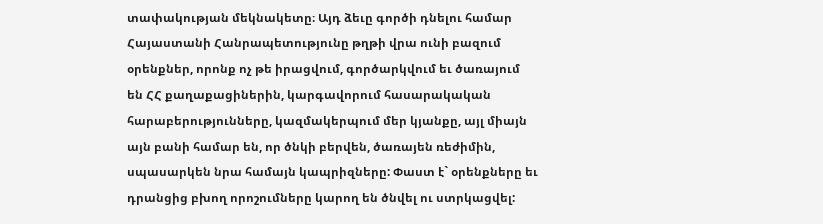տափակության մեկնակետը։ Այդ ձեւը գործի դնելու համար Հայաստանի Հանրապետությունը թղթի վրա ունի բազում օրենքներ, որոնք ոչ թե իրացվում, գործարկվում եւ ծառայում են ՀՀ քաղաքացիներին, կարգավորում հասարակական հարաբերությունները, կազմակերպում մեր կյանքը, այլ միայն այն բանի համար են, որ ծնկի բերվեն, ծառայեն ռեժիմին, սպասարկեն նրա համայն կապրիզները: Փաստ է` օրենքները եւ դրանցից բխող որոշումները կարող են ծնվել ու ստրկացվել: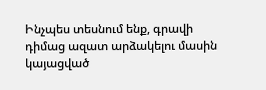Ինչպես տեսնում ենք, գրավի դիմաց ազատ արձակելու մասին կայացված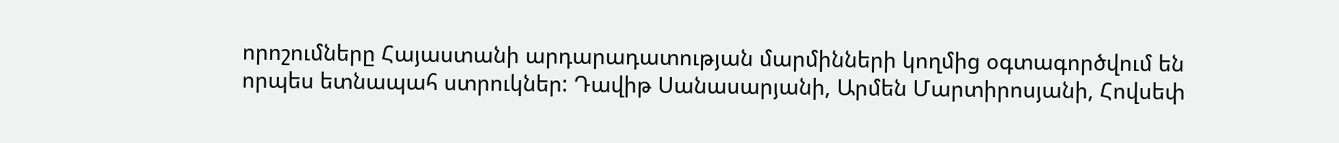որոշումները Հայաստանի արդարադատության մարմինների կողմից օգտագործվում են որպես ետնապահ ստրուկներ: Դավիթ Սանասարյանի, Արմեն Մարտիրոսյանի, Հովսեփ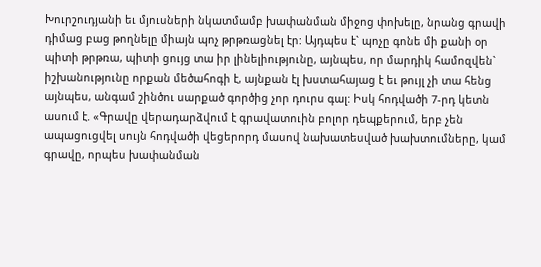Խուրշուդյանի եւ մյուսների նկատմամբ խափանման միջոց փոխելը, նրանց գրավի դիմաց բաց թողնելը միայն պոչ թրթռացնել էր: Այդպես է` պոչը գոնե մի քանի օր պիտի թրթռա, պիտի ցույց տա իր լինելիությունը, այնպես, որ մարդիկ համոզվեն` իշխանությունը որքան մեծահոգի է, այնքան էլ խստահայաց է եւ թույլ չի տա հենց այնպես, անգամ շինծու սարքած գործից չոր դուրս գալ: Իսկ հոդվածի 7-րդ կետն ասում է. «Գրավը վերադարձվում է գրավատուին բոլոր դեպքերում, երբ չեն ապացուցվել սույն հոդվածի վեցերորդ մասով նախատեսված խախտումները, կամ գրավը, որպես խափանման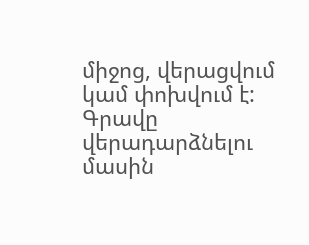միջոց, վերացվում կամ փոխվում է: Գրավը վերադարձնելու մասին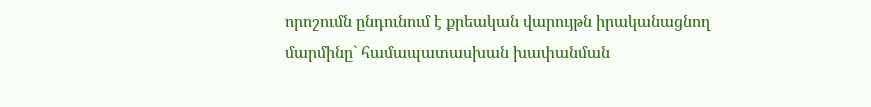որոշումն ընդունում է քրեական վարույթն իրականացնող մարմինը` համապատասխան խափանման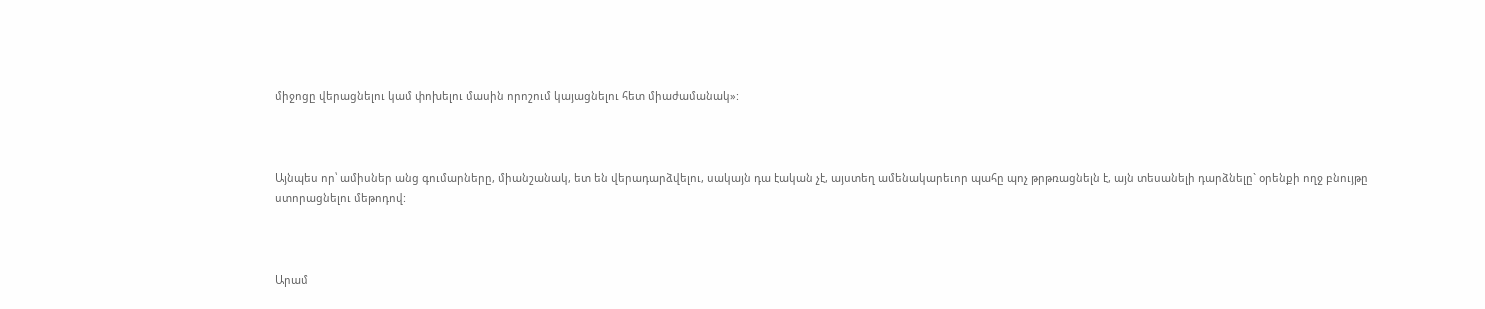միջոցը վերացնելու կամ փոխելու մասին որոշում կայացնելու հետ միաժամանակ»:



Այնպես որ՝ ամիսներ անց գումարները, միանշանակ, ետ են վերադարձվելու, սակայն դա էական չէ, այստեղ ամենակարեւոր պահը պոչ թրթռացնելն է, այն տեսանելի դարձնելը` օրենքի ողջ բնույթը ստորացնելու մեթոդով:



Արամ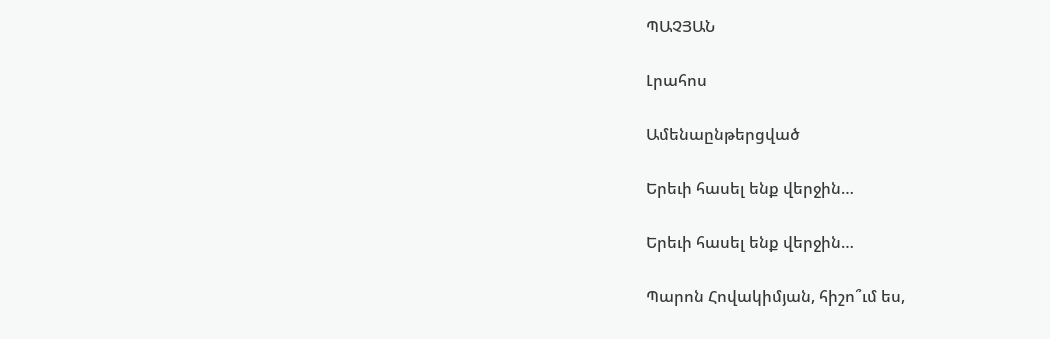ՊԱՉՅԱՆ

Լրահոս

Ամենաընթերցված

Երեւի հասել ենք վերջին…

Երեւի հասել ենք վերջին…

Պարոն Հովակիմյան, հիշո՞ւմ ես,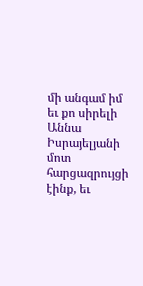մի անգամ իմ եւ քո սիրելի Աննա Իսրայելյանի մոտ հարցազրույցի էինք, եւ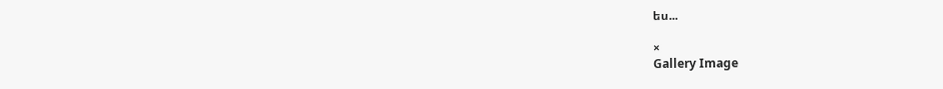ես...

×
Gallery Image